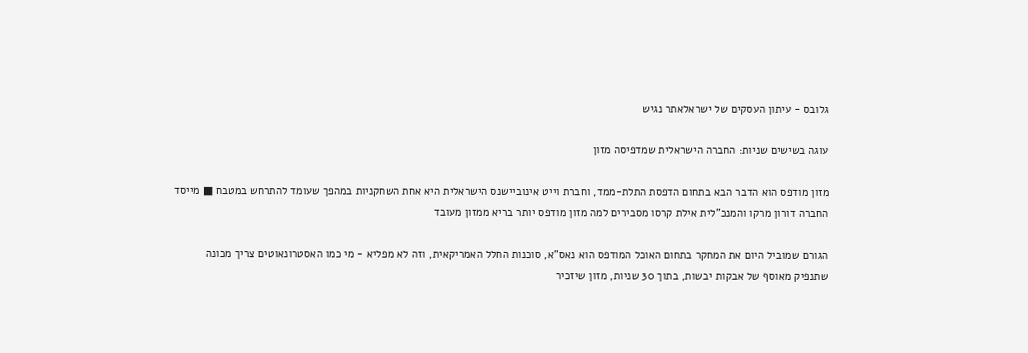גלובס - עיתון העסקים של ישראלאתר נגיש

עוגה בשישים שניות: החברה הישראלית שמדפיסה מזון

מזון מודפס הוא הדבר הבא בתחום הדפסת התלת-ממד, וחברת וייט אינוביישנס הישראלית היא אחת השחקניות במהפך שעומד להתרחש במטבח ■ מייסד החברה דורון מרקו והמנכ"לית אילת קרסו מסבירים למה מזון מודפס יותר בריא ממזון מעובד

הגורם שמוביל היום את המחקר בתחום האוכל המודפס הוא נאס"א, סוכנות החלל האמריקאית, וזה לא מפליא - מי כמו האסטרונאוטים צריך מכונה שתנפיק מאוסף של אבקות יבשות, בתוך 30 שניות, מזון שיזכיר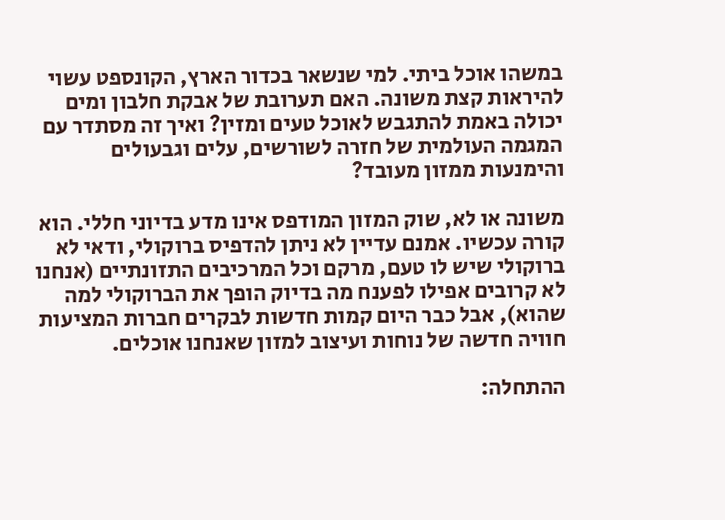במשהו אוכל ביתי. למי שנשאר בכדור הארץ, הקונספט עשוי להיראות קצת משונה. האם תערובת של אבקת חלבון ומים יכולה באמת להתגבש לאוכל טעים ומזין? ואיך זה מסתדר עם המגמה העולמית של חזרה לשורשים, עלים וגבעולים והימנעות ממזון מעובד?

משונה או לא, שוק המזון המודפס אינו מדע בדיוני חללי. הוא קורה עכשיו. אמנם עדיין לא ניתן להדפיס ברוקולי, ודאי לא ברוקולי שיש לו טעם, מרקם וכל המרכיבים התזונתיים (אנחנו לא קרובים אפילו לפענח מה בדיוק הופך את הברוקולי למה שהוא), אבל כבר היום קמות חדשות לבקרים חברות המציעות חוויה חדשה של נוחות ועיצוב למזון שאנחנו אוכלים.

ההתחלה: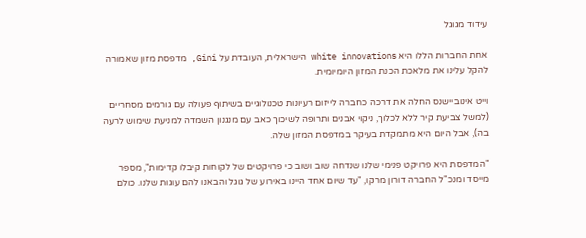עידוד מגוגל

אחת החברות הללו היא white innovations הישראלית, העובדת על Gini, מדפסת מזון שאמורה להקל עלינו את מלאכת הכנת המזון היומיומית.

וייט אינוביישנס החלה את דרכה כחברה לייזום רעיונות טכנולוגיים בשיתוף פעולה עם גורמים מסחריים (למשל צביעת קיר ללא לכלוך, ניקוי אבנים ותרופה לשיכוך כאב עם מנגנון השמדה למניעת שימוש לרעה בה), אבל היום היא מתמקדת בעיקר במדפסת המזון שלה.

"המדפסת היא פרויקט פנימי שלנו שנדחה שוב ושוב כי פרויקטים של לקוחות קיבלו קדימות", מספר מייסד ומנכ"ל החברה דורון מרקו, "עד שיום אחד היינו באירוע של גוגל והבאנו להם עוגות שלנו. כולם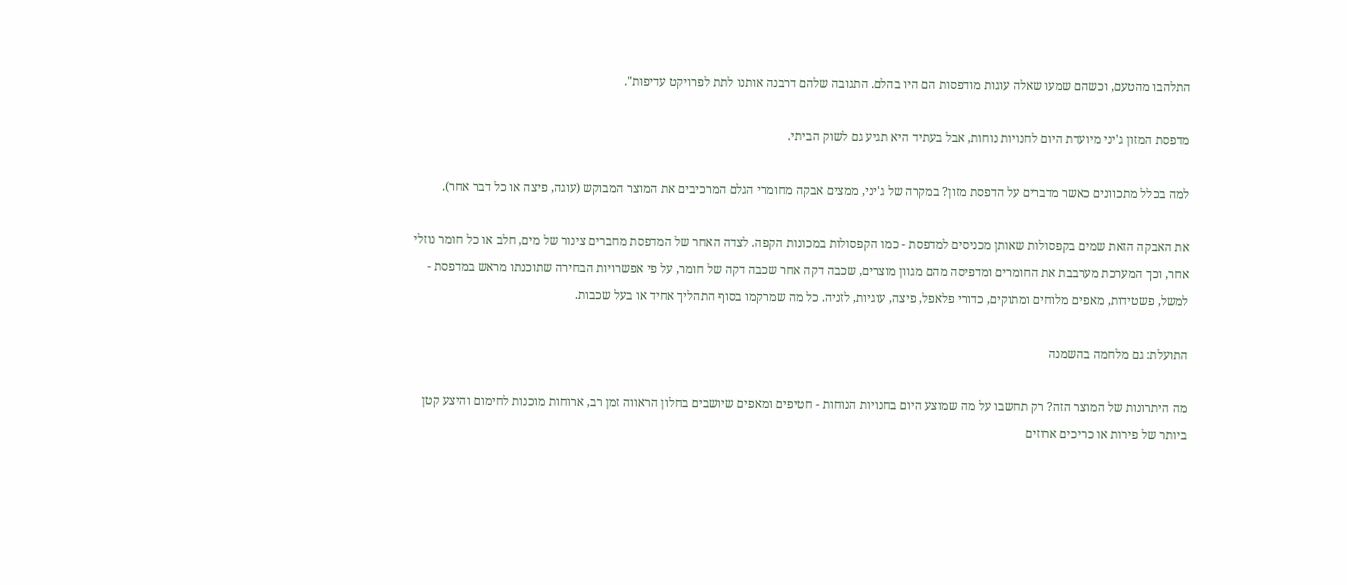התלהבו מהטעם, וכשהם שמעו שאלה עוגות מודפסות הם היו בהלם. התגובה שלהם דרבנה אותנו לתת לפרויקט עדיפות".

מדפסת המזון ג'יני מיועדת היום לחנויות נוחות, אבל בעתיד היא תגיע גם לשוק הביתי.

למה בכלל מתכוונים כאשר מדברים על הדפסת מזון? במקרה של ג'יני, ממצים אבקה מחומרי הגלם המרכיבים את המוצר המבוקש (עוגה, פיצה או כל דבר אחר).

את האבקה הזאת שמים בקפסולות שאותן מכניסים למדפסת - כמו הקפסולות במכונות הקפה. לצדה האחר של המדפסת מחברים צינור של מים, חלב או כל חומר נוזלי אחר, וכך המערכת מערבבת את החומרים ומדפיסה מהם מגוון מוצרים, שכבה דקה אחר שכבה דקה של חומר, על פי אפשרויות הבחירה שתוכנתו מראש במדפסת - למשל, פשטידות, מאפים מלוחים ומתוקים, כדורי פלאפל, פיצה, עוגיות, לזניה. כל מה שמרקמו בסוף התהליך אחיד או בעל שכבות.

התועלת: גם מלחמה בהשמנה

מה היתרונות של המוצר הזה? רק תחשבו על מה שמוצע היום בחנויות הנוחות - חטיפים ומאפים שיושבים בחלון הראווה זמן רב, ארוחות מוכנות לחימום והיצע קטן ביותר של פירות או כריכים ארוזים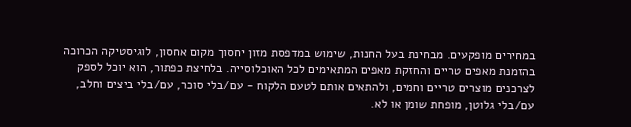במחירים מופקעים. מבחינת בעל החנות, שימוש במדפסת מזון יחסוך מקום אחסון, לוגיסטיקה הכרוכה בהזמנת מאפים טריים והחזקת מאפים המתאימים לכל האוכלוסייה. בלחיצת כפתור, הוא יוכל לספק לצרכנים מוצרים טריים וחמים, ולהתאים אותם לטעם הלקוח - עם/בלי סוכר, עם/בלי ביצים וחלב, עם/בלי גלוטן, מופחת שומן או לא.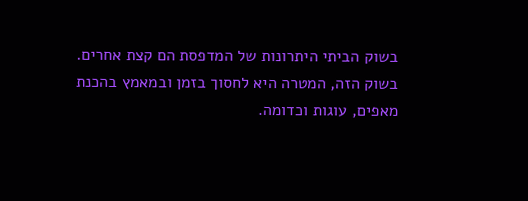בשוק הביתי היתרונות של המדפסת הם קצת אחרים. בשוק הזה, המטרה היא לחסוך בזמן ובמאמץ בהכנת מאפים, עוגות וכדומה.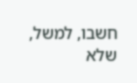חשבו, למשל, שלא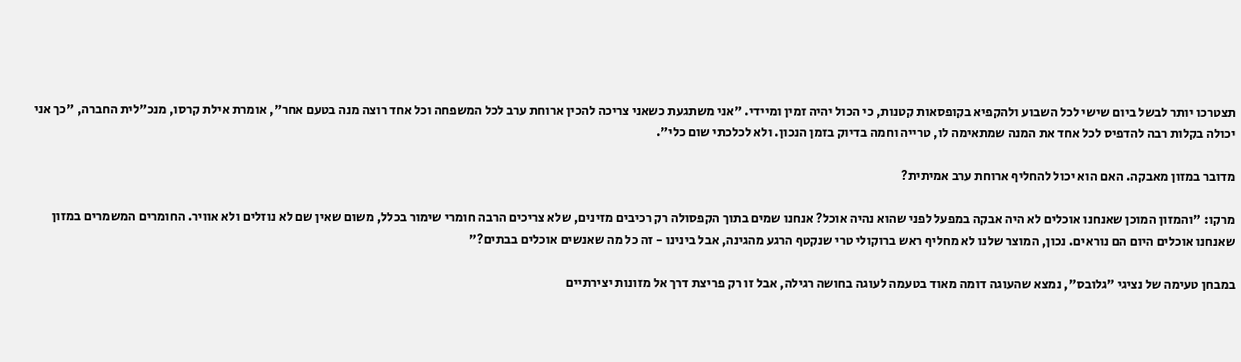תצטרכו יותר לבשל ביום שישי לכל השבוע ולהקפיא בקופסאות קטנות, כי הכול יהיה זמין ומיידי. "אני משתגעת כשאני צריכה להכין ארוחת ערב לכל המשפחה וכל אחד רוצה מנה בטעם אחר", אומרת אילת קרסו, מנכ"לית החברה, "כך אני יכולה בקלות רבה להדפיס לכל אחד את המנה שמתאימה לו, טרייה וחמה בדיוק בזמן הנכון. ולא לכלכתי שום כלי".

מדובר במזון מאבקה. האם הוא יכול להחליף ארוחת ערב אמיתית?

מרקו: "והמזון המוכן שאנחנו אוכלים לא היה אבקה במפעל לפני שהוא נהיה אוכל? אנחנו שמים בתוך הקפסולה רק רכיבים מזינים, שלא צריכים הרבה חומרי שימור בכלל, משום שאין שם לא נוזלים ולא אוויר. החומרים המשמרים במזון שאנחנו אוכלים היום הם נוראים. נכון, המוצר שלנו לא מחליף ראש ברוקולי טרי שנקטף הרגע מהגינה, אבל בינינו - זה כל מה שאנשים אוכלים בבתים?"

במבחן טעימה של נציגי "גלובס", נמצא שהעוגה דומה מאוד בטעמה לעוגה בחושה רגילה, אבל זו רק פריצת דרך אל מזונות יצירתיים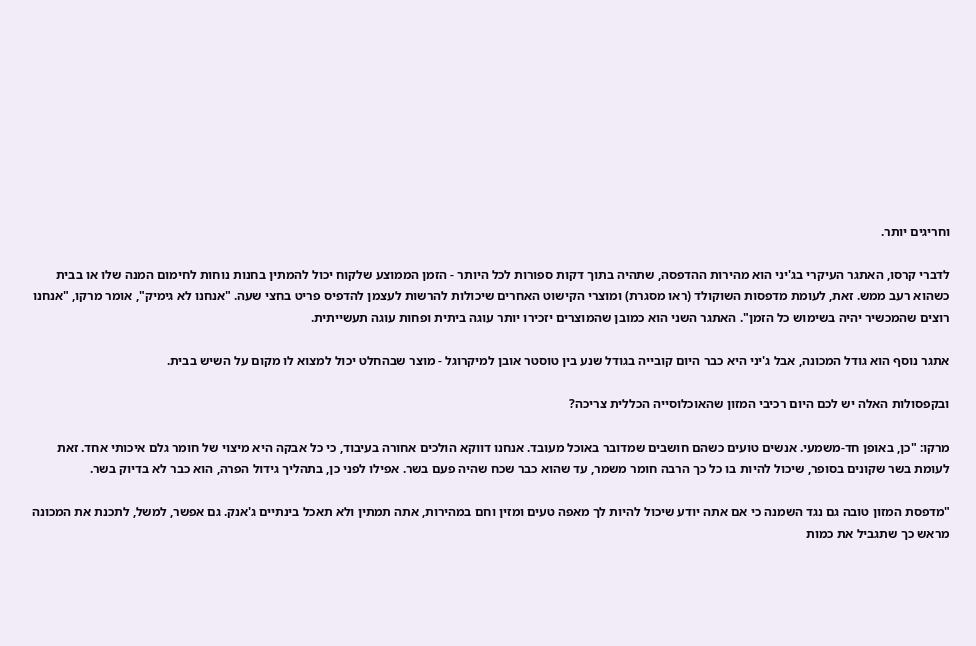וחריגים יותר.

לדברי קרסו, האתגר העיקרי בג'יני הוא מהירות ההדפסה, שתהיה בתוך דקות ספורות לכל היותר - הזמן הממוצע שלקוח יכול להמתין בחנות נוחות לחימום המנה שלו או בבית כשהוא רעב ממש. זאת, לעומת מדפסות השוקולד (ראו מסגרת) ומוצרי הקישוט האחרים שיכולות להרשות לעצמן להדפיס פריט בחצי שעה. "אנחנו לא גימיק", אומר מרקו, "אנחנו רוצים שהמכשיר יהיה בשימוש כל הזמן". האתגר השני הוא כמובן שהמוצרים יזכירו יותר עוגה ביתית ופחות עוגה תעשייתית.

אתגר נוסף הוא גודל המכונה, אבל ג'יני היא כבר היום קובייה בגודל שנע בין טוסטר אובן למיקרוגל - מוצר שבהחלט יכול למצוא לו מקום על השיש בבית.

ובקפסולות האלה יש לכם היום רכיבי המזון שהאוכלוסייה הכללית צריכה?

מרקו: "כן, באופן חד-משמעי. אנשים טועים כשהם חושבים שמדובר באוכל מעובד. אנחנו דווקא הולכים אחורה בעיבוד, כי כל אבקה היא מיצוי של חומר גלם איכותי אחד. זאת לעומת בשר שקונים בסופר, שיכול להיות בו כל כך הרבה חומר משמר, עד שהוא כבר שכח שהיה פעם בשר. אפילו לפני כן, בתהליך גידול הפרה, הוא כבר לא בדיוק בשר.

"מדפסת המזון טובה גם נגד השמנה כי אם אתה יודע שיכול להיות לך מאפה טעים ומזין וחם במהירות, אתה תמתין ולא תאכל בינתיים ג'אנק. גם אפשר, למשל, לתכנת את המכונה מראש כך שתגביל את כמות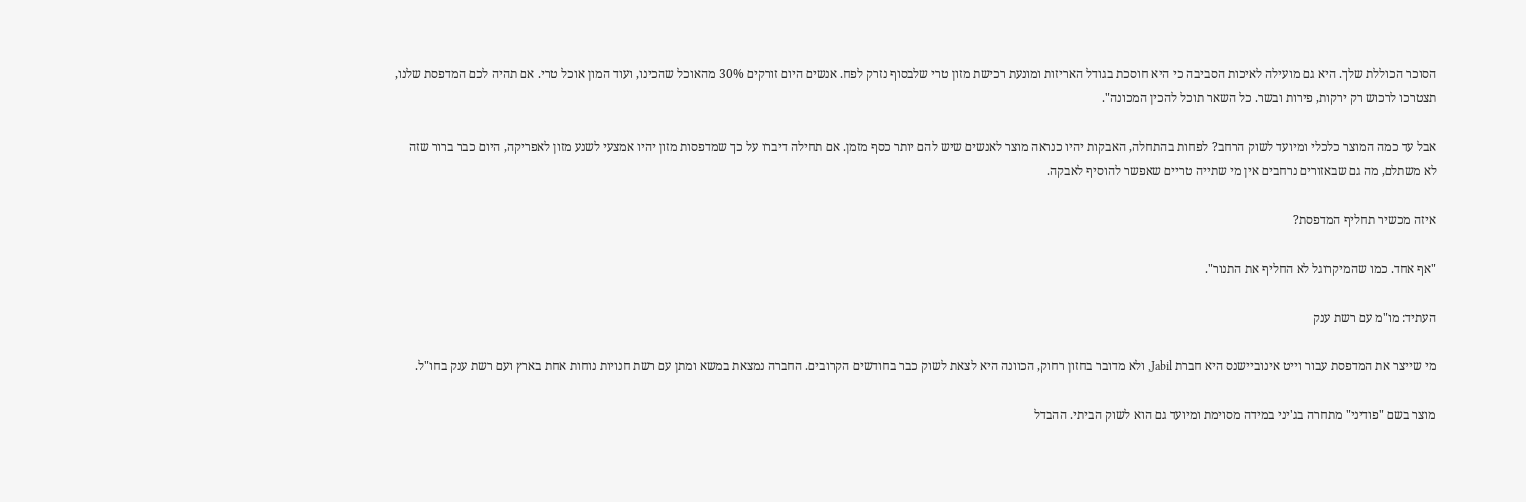הסוכר הכוללת שלך. היא גם מועילה לאיכות הסביבה כי היא חוסכת בגודל האריזות ומונעת רכישת מזון טרי שלבסוף נזרק לפח. אנשים היום זורקים 30% מהאוכל שהכינו, ועוד המון אוכל טרי. אם תהיה לכם המדפסת שלנו, תצטרכו לרכוש רק ירקות, פירות ובשר. כל השאר תוכל להכין המכונה".

אבל עד כמה המוצר כלכלי ומיועד לשוק הרחב? לפחות בהתחלה, האבקות יהיו כנראה מוצר לאנשים שיש להם יותר כסף מזמן. אם תחילה דיברו על כך שמדפסות מזון יהיו אמצעי לשנע מזון לאפריקה, היום כבר ברור שזה לא משתלם, מה גם שבאזורים נרחבים אין מי שתייה טריים שאפשר להוסיף לאבקה.

איזה מכשיר תחליף המדפסת?

"אף אחד. כמו שהמיקרוגל לא החליף את התנור".

העתיד: מו"מ עם רשת ענק

מי שייצר את המדפסת עבור וייט אינוביישנס היא חברת Jabil, ולא מדובר בחזון רחוק, הכוונה היא לצאת לשוק כבר בחודשים הקרובים. החברה נמצאת במשא ומתן עם רשת חנויות נוחות אחת בארץ ועם רשת ענק בחו"ל.

מוצר בשם "פודיני" מתחרה בג'יני במידה מסוימת ומיועד גם הוא לשוק הביתי. ההבדל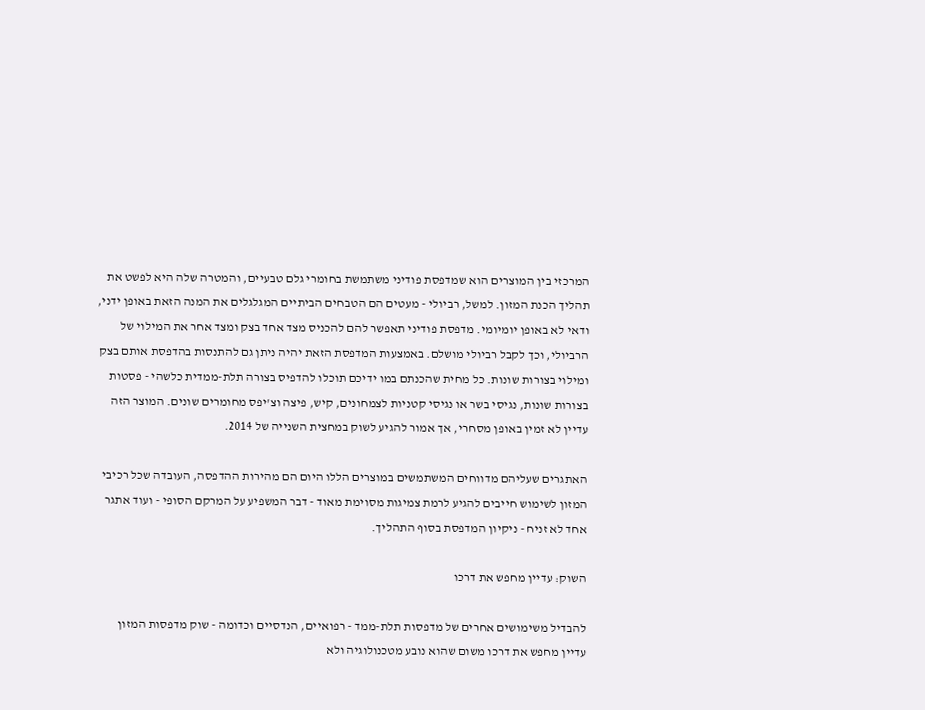המרכזי בין המוצרים הוא שמדפסת פודיני משתמשת בחומרי גלם טבעיים, והמטרה שלה היא לפשט את תהליך הכנת המזון. למשל, רביולי - מעטים הם הטבחים הביתיים המגלגלים את המנה הזאת באופן ידני, ודאי לא באופן יומיומי. מדפסת פודיני תאפשר להם להכניס מצד אחד בצק ומצד אחר את המילוי של הרביולי, וכך לקבל רביולי מושלם. באמצעות המדפסת הזאת יהיה ניתן גם להתנסות בהדפסת אותם בצק ומילוי בצורות שונות. כל מחית שהכנתם במו ידיכם תוכלו להדפיס בצורה תלת-ממדית כלשהי - פסטות בצורות שונות, נגיסי בשר או נגיסי קטניות לצמחונים, קיש, פיצה וצ'יפס מחומרים שונים. המוצר הזה עדיין לא זמין באופן מסחרי, אך אמור להגיע לשוק במחצית השנייה של 2014.

האתגרים שעליהם מדווחים המשתמשים במוצרים הללו היום הם מהירות ההדפסה, העובדה שכל רכיבי המזון לשימוש חייבים להגיע לרמת צמיגות מסוימת מאוד - דבר המשפיע על המרקם הסופי - ועוד אתגר אחד לא זניח - ניקיון המדפסת בסוף התהליך.

השוק: עדיין מחפש את דרכו

להבדיל משימושים אחרים של מדפסות תלת-ממד - רפואיים, הנדסיים וכדומה - שוק מדפסות המזון עדיין מחפש את דרכו משום שהוא נובע מטכנולוגיה ולא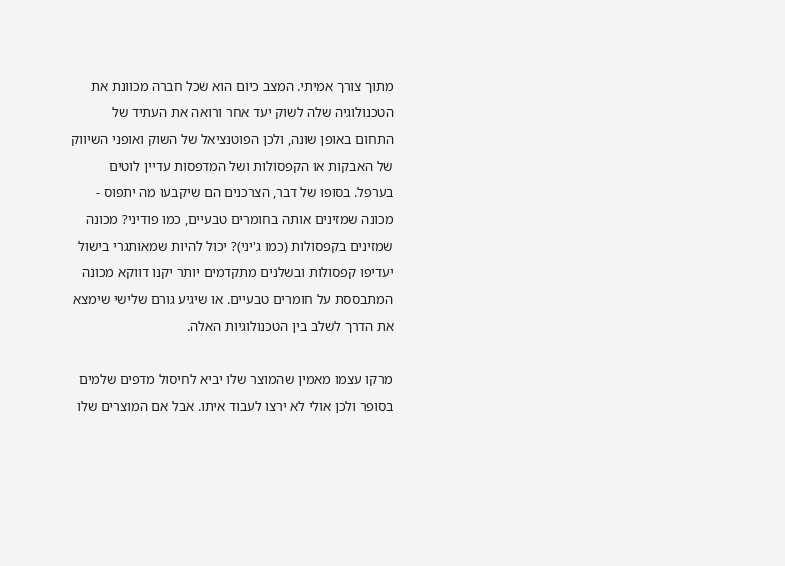מתוך צורך אמיתי. המצב כיום הוא שכל חברה מכוונת את הטכנולוגיה שלה לשוק יעד אחר ורואה את העתיד של התחום באופן שונה, ולכן הפוטנציאל של השוק ואופני השיווק של האבקות או הקפסולות ושל המדפסות עדיין לוטים בערפל. בסופו של דבר, הצרכנים הם שיקבעו מה יתפוס - מכונה שמזינים אותה בחומרים טבעיים, כמו פודיני? מכונה שמזינים בקפסולות (כמו ג'יני)? יכול להיות שמאותגרי בישול יעדיפו קפסולות ובשלנים מתקדמים יותר יקנו דווקא מכונה המתבססת על חומרים טבעיים. או שיגיע גורם שלישי שימצא את הדרך לשלב בין הטכנולוגיות האלה.

מרקו עצמו מאמין שהמוצר שלו יביא לחיסול מדפים שלמים בסופר ולכן אולי לא ירצו לעבוד איתו. אבל אם המוצרים שלו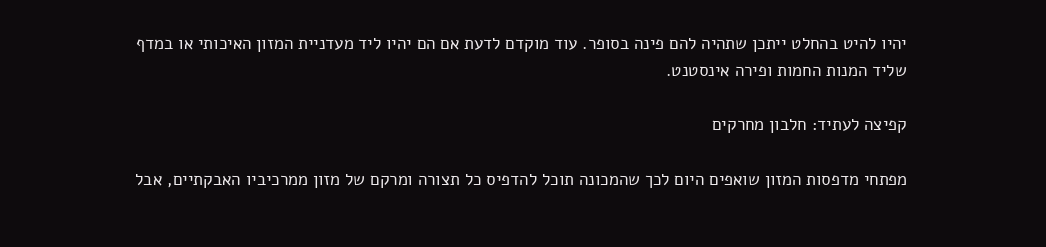יהיו להיט בהחלט ייתכן שתהיה להם פינה בסופר. עוד מוקדם לדעת אם הם יהיו ליד מעדניית המזון האיכותי או במדף שליד המנות החמות ופירה אינסטנט.

קפיצה לעתיד: חלבון מחרקים

מפתחי מדפסות המזון שואפים היום לכך שהמכונה תוכל להדפיס כל תצורה ומרקם של מזון ממרכיביו האבקתיים, אבל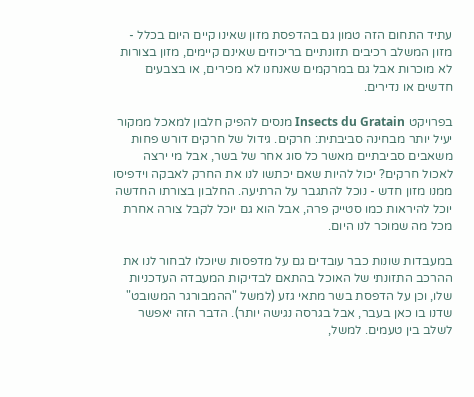עתיד התחום הזה טמון גם בהדפסת מזון שאינו קיים היום בכלל - מזון המשלב רכיבים תזונתיים בריכוזים שאינם קיימים, מזון בצורות לא מוכרות אבל גם במרקמים שאנחנו לא מכירים, או בצבעים חדשים או נדירים.

בפרויקט Insects du Gratain מנסים להפיק חלבון למאכל ממקור יעיל יותר מבחינה סביבתית: חרקים. גידול של חרקים דורש פחות משאבים סביבתיים מאשר כל סוג אחר של בשר, אבל מי ירצה לאכול חרקים? יכול להיות שאם יכתשו לנו את החרק לאבקה וידפיסו ממנו מזון חדש - נוכל להתגבר על הרתיעה. החלבון בצורתו החדשה יוכל להיראות כמו סטייק פרה, אבל הוא גם יוכל לקבל צורה אחרת מכל מה שמוכר לנו היום.

במעבדות שונות כבר עובדים גם על מדפסות שיוכלו לבחור לנו את ההרכב התזונתי של האוכל בהתאם לבדיקות המעבדה העדכניות שלו, וכן על הדפסת בשר מתאי גזע (למשל "ההמבורגר המשובט" שדנו בו כאן בעבר, אבל בגרסה נגישה יותר). הדבר הזה יאפשר לשלב בין טעמים. למשל,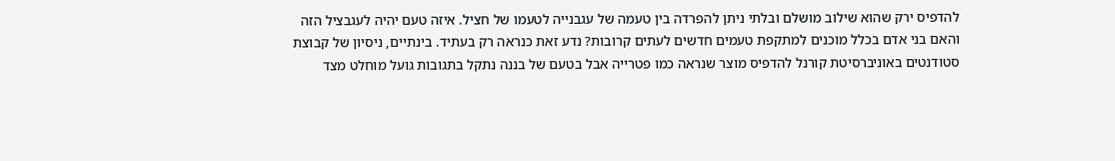להדפיס ירק שהוא שילוב מושלם ובלתי ניתן להפרדה בין טעמה של עגבנייה לטעמו של חציל. איזה טעם יהיה לעגבציל הזה והאם בני אדם בכלל מוכנים למתקפת טעמים חדשים לעתים קרובות? נדע זאת כנראה רק בעתיד. בינתיים, ניסיון של קבוצת סטודנטים באוניברסיטת קורנל להדפיס מוצר שנראה כמו פטרייה אבל בטעם של בננה נתקל בתגובות גועל מוחלט מצד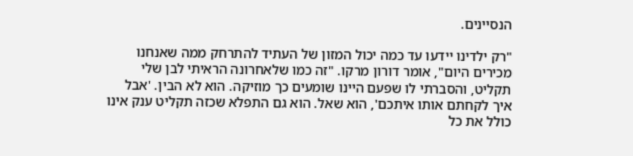הנסיינים.

"רק ילדינו יידעו עד כמה יכול המזון של העתיד להתרחק ממה שאנחנו מכירים היום", אומר דורון מרקו. "זה כמו שלאחרונה הראיתי לבן שלי תקליט, והסברתי לו שפעם היינו שומעים כך מוזיקה. הוא לא הבין. 'אבל איך לקחתם אותו איתכם', הוא שאל. הוא גם התפלא שכזה תקליט ענק אינו כולל את כל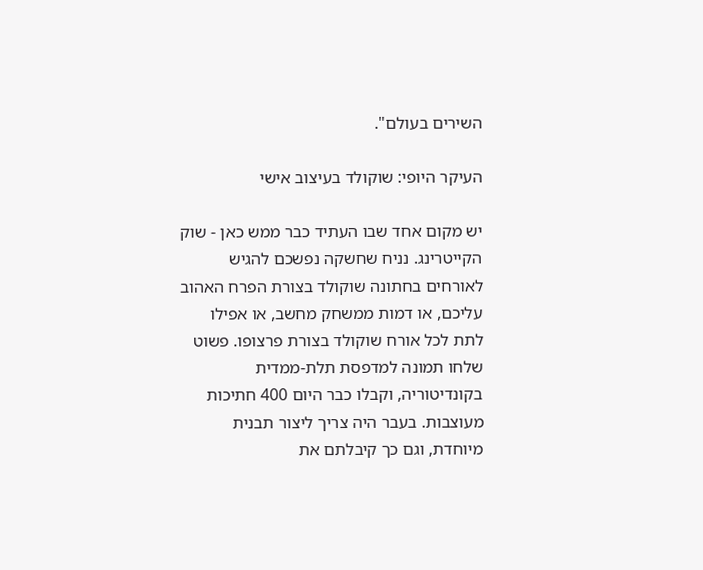השירים בעולם".

העיקר היופי: שוקולד בעיצוב אישי

יש מקום אחד שבו העתיד כבר ממש כאן - שוק הקייטרינג. נניח שחשקה נפשכם להגיש לאורחים בחתונה שוקולד בצורת הפרח האהוב עליכם, או דמות ממשחק מחשב, או אפילו לתת לכל אורח שוקולד בצורת פרצופו. פשוט שלחו תמונה למדפסת תלת-ממדית בקונדיטוריה, וקבלו כבר היום 400 חתיכות מעוצבות. בעבר היה צריך ליצור תבנית מיוחדת, וגם כך קיבלתם את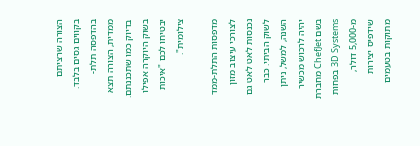הצורה שרציתם בקווים גסים בלבד. בהדפסה תלת-ממדית, הצורה תצא בדיוק כמו שתכננתם. בשוק היוקרה אפילו יבטיחו לכם "איכות צילומית".

מדפסות התלת-ממד לצורכי עיצוב מזון נכנסות לאט לאט גם לשוק הביתי. כבר השנה, למשל, ניתן יהיה לרכוש מכשיר בשם ChefJet מחברת 3D Systems בפחות מ-5,000 דולר, שידפיס יצירות מתוקות בטעמים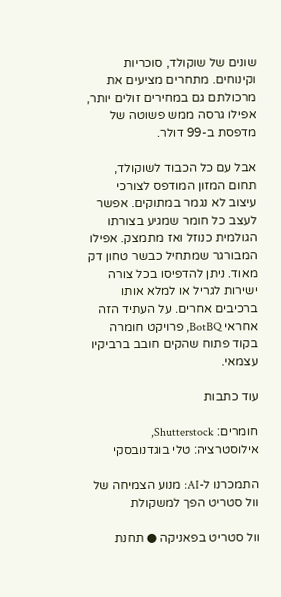שונים של שוקולד, סוכריות וקינוחים. מתחרים מציעים את מרכולתם גם במחירים זולים יותר, אפילו גרסה ממש פשוטה של מדפסת ב-99 דולר.

אבל עם כל הכבוד לשוקולד, תחום המזון המודפס לצורכי עיצוב לא נגמר במתוקים. אפשר לעצב כל חומר שמגיע בצורתו הגולמית כנוזל ואז מתמצק. אפילו המבורגר שמתחיל כבשר טחון דק מאוד. ניתן להדפיסו בכל צורה ישירות לגריל או למלא אותו ברכיבים אחרים. על העתיד הזה אחראי BotBQ, פרויקט חומרה בקוד פתוח שהקים חובב ברביקיו עצמאי.

עוד כתבות

חומרים: Shutterstock, אילוסטרציה: טלי בוגדנובסקי

התמכרנו ל-AI: מנוע הצמיחה של וול סטריט הפך למשקולת

וול סטריט בפאניקה ● תחנת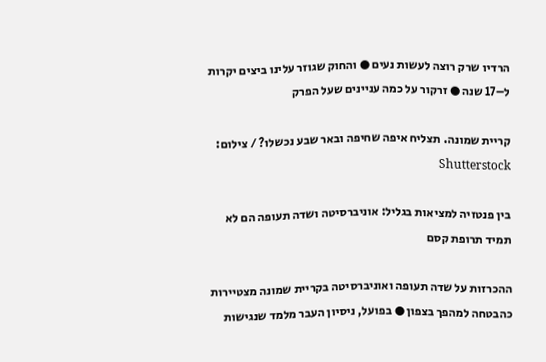הרדיו שרק רוצה לעשות נעים ● והחוק שגוזר עלינו ביצים יקרות ל–17 שנה ● זרקור על כמה עניינים שעל הפרק

קריית שמונה. תצליח איפה שחיפה ובאר שבע נכשלו? / צילום: Shutterstock

בין פנטזיה למציאות בגליל: אוניברסיטה ושדה תעופה הם לא תמיד תרופת קסם

ההכרזות על שדה תעופה ואוניברסיטה בקריית שמונה מצטיירות כהבטחה למהפך בצפון ● בפועל, ניסיון העבר מלמד שנגישות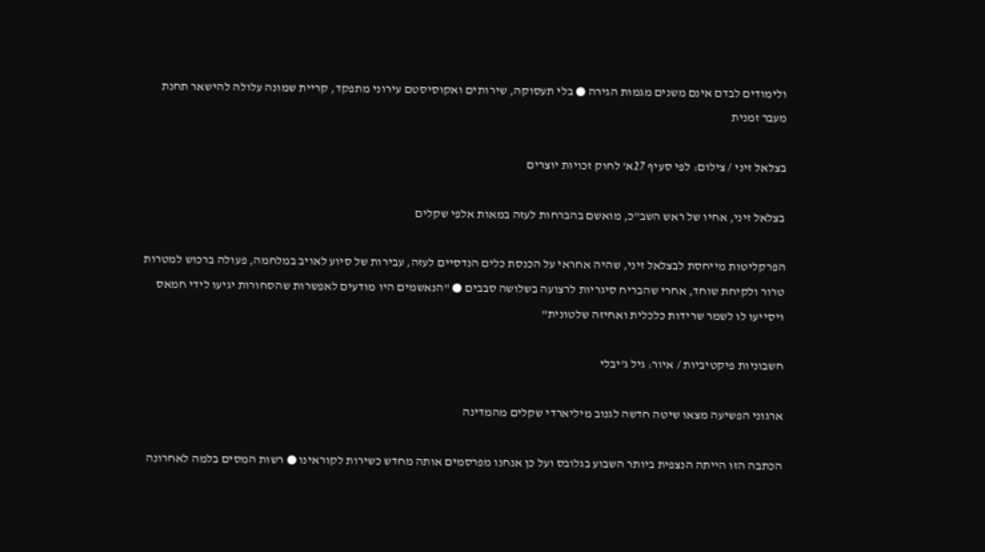ולימודים לבדם אינם משנים מגמות הגירה ● בלי תעסוקה, שירותים ואקוסיסטם עירוני מתפקד, קריית שמונה עלולה להישאר תחנת מעבר זמנית

בצלאל זיני / צילום: לפי סעיף 27א' לחוק זכויות יוצרים

בצלאל זיני, אחיו של ראש השב"כ, מואשם בהברחות לעזה במאות אלפי שקלים

הפרקליטות מייחסת לבצלאל זיני, שהיה אחראי על הכנסת כלים הנדסיים לעזה, עבירות של סיוע לאויב במלחמה, פעולה ברכוש למטרות טרור ולקיחת שוחד, אחרי שהבריח סיגריות לרצועה בשלושה סבבים ● "הנאשמים היו מודעים לאפשרות שהסחורות יגיעו לידי חמאס ויסייעו לו לשמר שרידות כלכלית ואחיזה שלטונית"

חשבוניות פיקטיביות / איור: גיל ג'יבלי

ארגוני הפשיעה מצאו שיטה חדשה לגנוב מיליארדי שקלים מהמדינה

הכתבה הזו הייתה הנצפית ביותר השבוע בגלובס ועל כן אנחנו מפרסמים אותה מחדש כשירות לקוראינו ● רשות המסים בלמה לאחרונה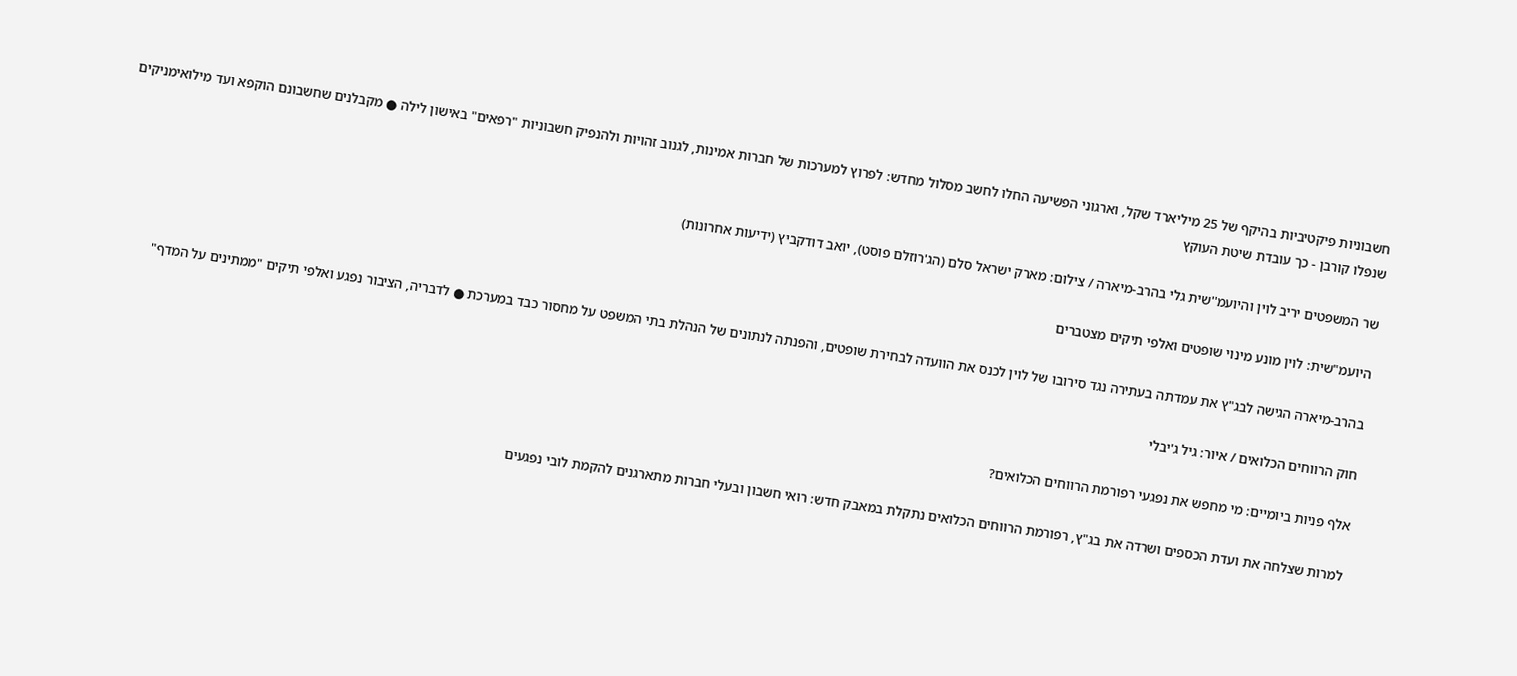חשבוניות פיקטיביות בהיקף של 25 מיליארד שקל, וארגוני הפשיעה החלו לחשב מסלול מחדש: לפרוץ למערכות של חברות אמינות, לגנוב זהויות ולהנפיק חשבוניות "רפאים" באישון לילה ● מקבלנים שחשבונם הוקפא ועד מילואימניקים שנפלו קורבן - כך עובדת שיטת העוקץ

שר המשפטים יריב לוין והיועמ''שית גלי בהרב-מיארה / צילום: מארק ישראל סלם (הג'רוזלם פוסט), יואב דודקביץ (ידיעות אחרונות)

היועמ"שית: לוין מונע מינוי שופטים ואלפי תיקים מצטברים

בהרב-מיארה הגישה לבג"ץ את עמדתה בעתירה נגד סירובו של לוין לכנס את הוועדה לבחירת שופטים, והפנתה לנתונים של הנהלת בתי המשפט על מחסור כבד במערכת ● לדבריה, הציבור נפגע ואלפי תיקים "ממתינים על המדף"

חוק הרווחים הכלואים / איור: גיל ג'יבלי

אלף פניות ביומיים: מי מחפש את נפגעי רפורמת הרווחים הכלואים?

למרות שצלחה את ועדת הכספים ושרדה את בג"ץ, רפורמת הרווחים הכלואים נתקלת במאבק חדש: רואי חשבון ובעלי חברות מתארגנים להקמת לובי נפגעים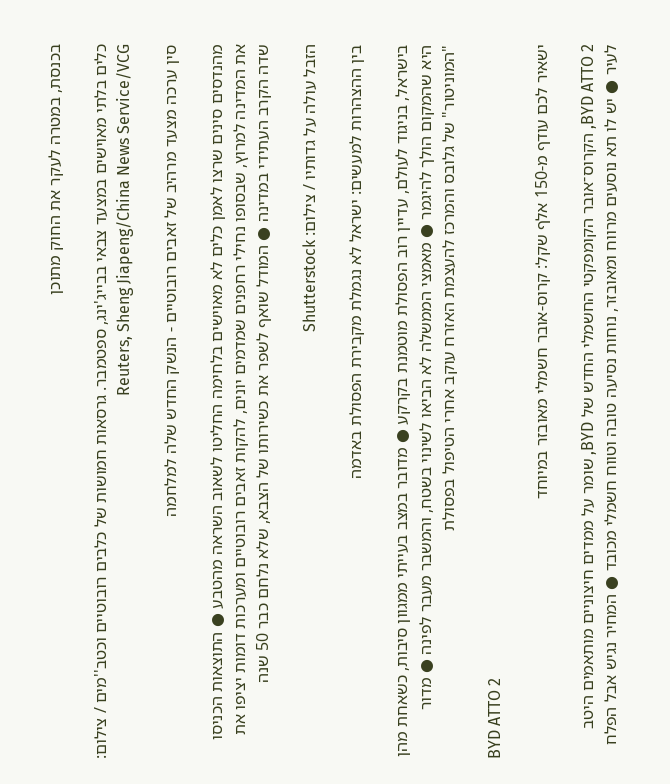בכנסת, במטרה לעקר את החוק מתוכן

כלים בלתי מאוישים במצעד צבאי בבייג'ינג, ספטמבר. גרסאות חמושות של כלבים רובוטיים וכטב''מים / צילום: Reuters, Sheng Jiapeng/China News Service/VCG

סין ערכה מצעד מרהיב של זאבים רובוטיים - הנשק החדש שלה למלחמה

מהנדסים סינים שרצו לאמן כלים לא מאוישים בלחימה החליטו לשאוב השראה מהטבע ● התוצאות הכניסו את המדינה למרוץ, שבסופו נחילי רחפנים שמדמים יונים, להקות זאבים רובוטיים ומערכות דומות יציפו את שדה הקרב העתידי במדינה ● המודל שואף לשפר את כשירותו של הצבא, שלא נלחם כבר 50 שנה

הזבל עולה על גדותיו / צילום: Shutterstock

בין ההצהרות למעשים: ישראל לא נגמלת מקבירת הפסולת באדמה

בישראל, בניגוד לעולם, עדיין רוב הפסולת מוטמנת בקרקע ● מדובר במצב בעייתי ממגוון סיבות, כשאחת מהן היא שהמקום הולך להיגמר ● מאמצי הממשלה לא הביאו לשינוי בשטח, והמשבר מעבר לפינה ● מדור "המוניטור" של גלובס והמרכז להעצמת האזרח עוקב אחרי הטיפול בפסולת

BYD ATTO 2

ישאיר לכם עודף מ-150 אלף שקל: קרוס-אובר חשמלי מאובזר במיוחד

BYD ATTO 2, הקרוס־אובר הקומפקטי החשמלי החדש של BYD, שומר על ממדים חיצוניים מותאמים היטב לעיר ● יש לו תא נוסעים מרווח ומאובזר, נוחות נסיעה טובה וטווח חשמלי מכובד ● המחיר נגיש אבל הפלח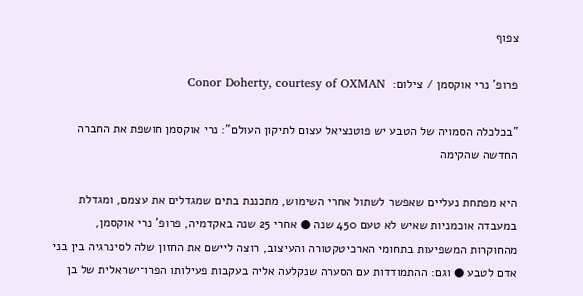צפוף

פרופ' נרי אוקסמן / צילום:  Conor Doherty, courtesy of OXMAN

"בכלכלה הסמויה של הטבע יש פוטנציאל עצום לתיקון העולם": נרי אוקסמן חושפת את החברה החדשה שהקימה

היא מפתחת נעליים שאפשר לשתול אחרי השימוש, מתכננת בתים שמגדלים את עצמם, ומגדלת במעבדה אוכמניות שאיש לא טעם 450 שנה ● אחרי 25 שנה באקדמיה, פרופ' נרי אוקסמן, מהחוקרות המשפיעות בתחומי הארכיטקטורה והעיצוב, רוצה ליישם את החזון שלה לסינרגיה בין בני אדם לטבע ● וגם: ההתמודדות עם הסערה שנקלעה אליה בעקבות פעילותו הפרו־ישראלית של בן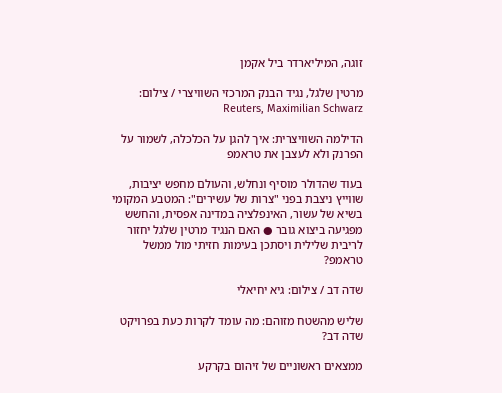זוגה, המיליארדר ביל אקמן

מרטין שלגל, נגיד הבנק המרכזי השוויצרי / צילום: Reuters, Maximilian Schwarz

הדילמה השוויצרית: איך להגן על הכלכלה, לשמור על הפרנק ולא לעצבן את טראמפ

בעוד שהדולר מוסיף ונחלש, והעולם מחפש יציבות, שווייץ ניצבת בפני "צרות של עשירים": המטבע המקומי בשיא של עשור, האינפלציה במדינה אפסית, והחשש מפגיעה ביצוא גובר ● האם הנגיד מרטין שלגל יחזור לריבית שלילית ויסתכן בעימות חזיתי מול ממשל טראמפ?

שדה דב / צילום: גיא יחיאלי

שליש מהשטח מזוהם: מה עומד לקרות כעת בפרויקט שדה דב?

ממצאים ראשוניים של זיהום בקרקע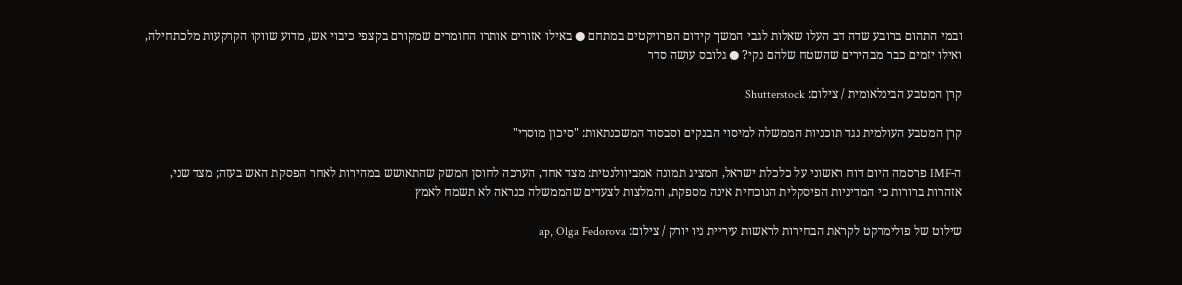ובמי התהום ברובע שדה דב העלו שאלות לגבי המשך קידום הפרויקטים במתחם ● באילו אזורים אותרו החומרים שמקורם בקצפי כיבוי אש, מדוע שווקו הקרקעות מלכתחילה, ואילו יזמים כבר מבהירים שהשטח שלהם נקי? ● גלובס עושה סדר

קרן המטבע הבינלאומית / צילום: Shutterstock

קרן המטבע העולמית נגד תוכניות הממשלה למיסוי הבנקים וסבסוד המשכנתאות: "סיכון מוסרי"

ה-IMF פרסמה היום דוח ראשוני על כלכלת ישראל, המציג תמונה אמביוולנטית: מצד אחד, הערכה לחוסן המשק שהתאושש במהירות לאחר הפסקת האש בעזה; מצד שני, אזהרות ברורות כי המדיניות הפיסקלית הנוכחית אינה מספקת, והמלצות לצעדים שהממשלה כנראה לא תשמח לאמץ

שילוט של פולימרקט לקראת הבחירות לראשות עיריית ניו יורק / צילום: ap, Olga Fedorova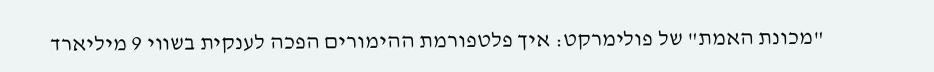"מכונת האמת" של פולימרקט: איך פלטפורמת ההימורים הפכה לענקית בשווי 9 מיליארד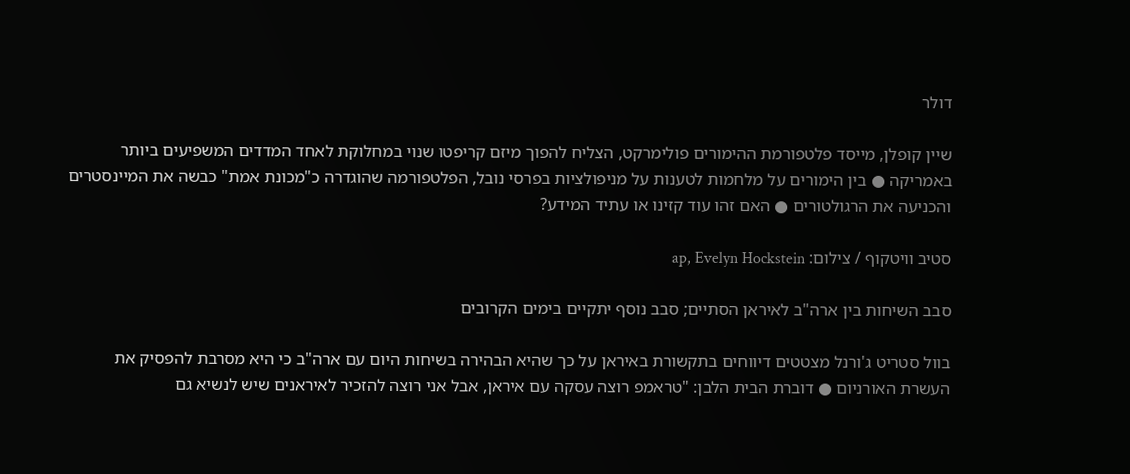דולר

שיין קופלן, מייסד פלטפורמת ההימורים פולימרקט, הצליח להפוך מיזם קריפטו שנוי במחלוקת לאחד המדדים המשפיעים ביותר באמריקה ● בין הימורים על מלחמות לטענות על מניפולציות בפרסי נובל, הפלטפורמה שהוגדרה כ"מכונת אמת" כבשה את המיינסטרים והכניעה את הרגולטורים ● האם זהו עוד קזינו או עתיד המידע?

סטיב וויטקוף / צילום: ap, Evelyn Hockstein

סבב השיחות בין ארה"ב לאיראן הסתיים; סבב נוסף יתקיים בימים הקרובים

בוול סטריט ג'ורנל מצטטים דיווחים בתקשורת באיראן על כך שהיא הבהירה בשיחות היום עם ארה"ב כי היא מסרבת להפסיק את העשרת האורניום ● דוברת הבית הלבן: "טראמפ רוצה עסקה עם איראן, אבל אני רוצה להזכיר לאיראנים שיש לנשיא גם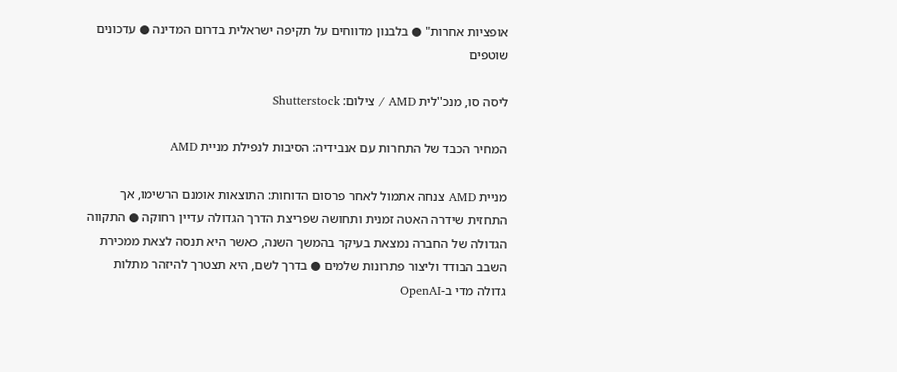אופציות אחרות" ● בלבנון מדווחים על תקיפה ישראלית בדרום המדינה ● עדכונים שוטפים

ליסה סו, מנכ''לית AMD / צילום: Shutterstock

המחיר הכבד של התחרות עם אנבידיה: הסיבות לנפילת מניית AMD

מניית AMD צנחה אתמול לאחר פרסום הדוחות: התוצאות אומנם הרשימו, אך התחזית שידרה האטה זמנית ותחושה שפריצת הדרך הגדולה עדיין רחוקה ● התקווה הגדולה של החברה נמצאת בעיקר בהמשך השנה, כאשר היא תנסה לצאת ממכירת השבב הבודד וליצור פתרונות שלמים ● בדרך לשם, היא תצטרך להיזהר מתלות גדולה מדי ב-OpenAI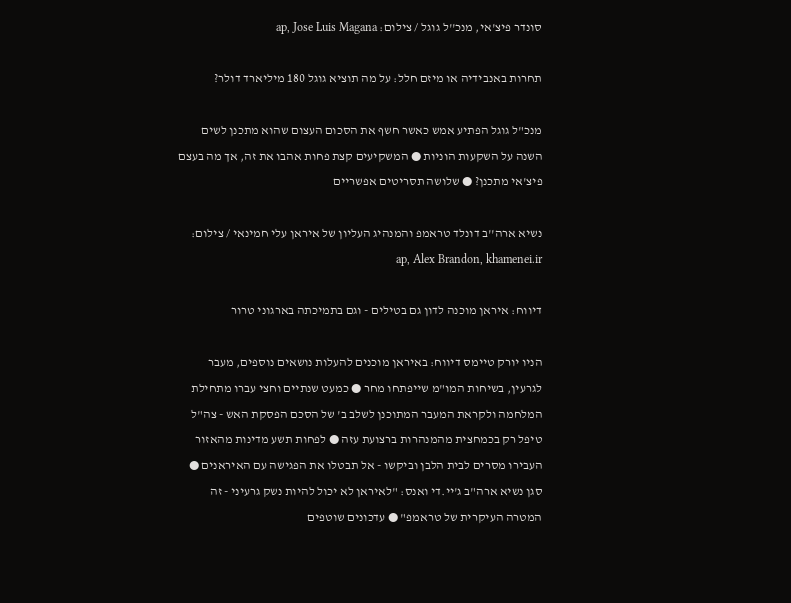סונדר פיצ'אי, מנכ''ל גוגל / צילום: ap, Jose Luis Magana

תחרות באנבידיה או מיזם חלל: על מה תוציא גוגל 180 מיליארד דולר?

מנכ"ל גוגל הפתיע אמש כאשר חשף את הסכום העצום שהוא מתכנן לשים השנה על השקעות הוניות ● המשקיעים קצת פחות אהבו את זה, אך מה בעצם פיצ'אי מתכנן? ● שלושה תסריטים אפשריים

נשיא ארה''ב דונלד טראמפ והמנהיג העליון של איראן עלי חמינאי / צילום: ap, Alex Brandon, khamenei.ir

דיווח: איראן מוכנה לדון גם בטילים - וגם בתמיכתה בארגוני טרור

הניו יורק טיימס דיווח: באיראן מוכנים להעלות נושאים נוספים, מעבר לגרעין, בשיחות המו"מ שייפתחו מחר ● כמעט שנתיים וחצי עברו מתחילת המלחמה ולקראת המעבר המתוכנן לשלב ב' של הסכם הפסקת האש - צה"ל טיפל רק בכמחצית מהמנהרות ברצועת עזה ● לפחות תשע מדינות מהאזור העבירו מסרים לבית הלבן וביקשו - אל תבטלו את הפגישה עם האיראנים ● סגן נשיא ארה"ב ג'יי.די ואנס: "לאיראן לא יכול להיות נשק גרעיני - זה המטרה העיקרית של טראמפ" ● עדכונים שוטפים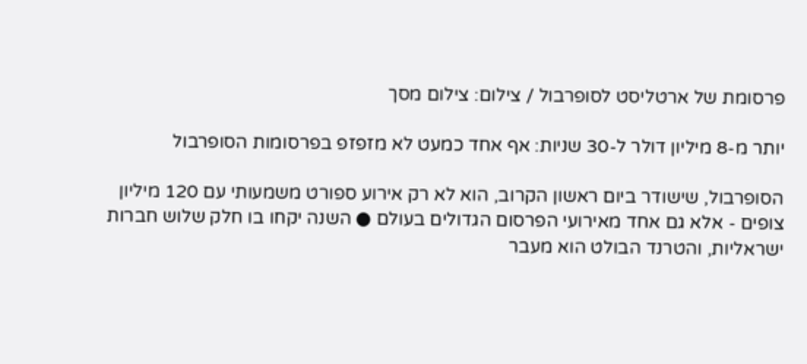פרסומת של ארטליסט לסופרבול / צילום: צילום מסך

יותר מ-8 מיליון דולר ל-30 שניות: אף אחד כמעט לא מזפזפ בפרסומות הסופרבול

הסופרבול, שישודר ביום ראשון הקרוב, הוא לא רק אירוע ספורט משמעותי עם 120 מיליון צופים - אלא גם אחד מאירועי הפרסום הגדולים בעולם ● השנה יקחו בו חלק שלוש חברות ישראליות, והטרנד הבולט הוא מעבר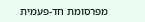מפרסומת חד-פעמית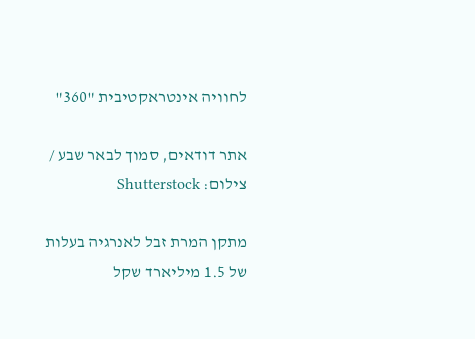לחוויה אינטראקטיבית "360"

אתר דודאים, סמוך לבאר שבע / צילום: Shutterstock

מתקן המרת זבל לאנרגיה בעלות של 1.5 מיליארד שקל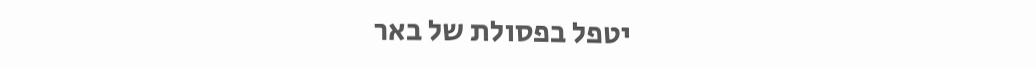יטפל בפסולת של באר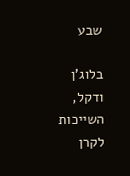שבע

בלוג'ן ודקל, השייכות לקרן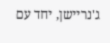ג'נריישן, יחד עם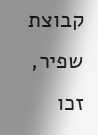קבוצת שפיר, זכו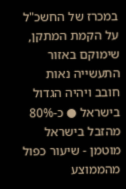במכרז של החשכ"ל על הקמת המתקן, שימוקם באזור התעשייה נאות חובב ויהיה הגדול בישראל ● כ-80% מהזבל בישראל מוטמן - שיעור כפול מהממוצע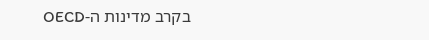בקרב מדינות ה-OECD